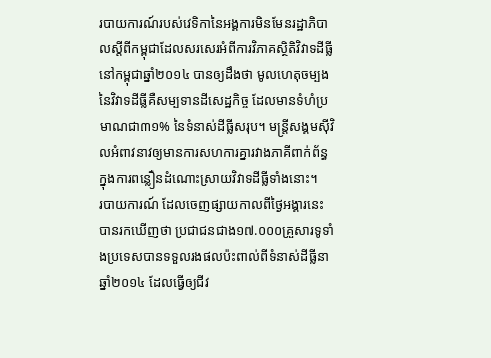របាយការណ៍របស់វេទិកានៃអង្គការមិនមែនរដ្ឋាភិបាលស្តីពីកម្ពុជាដែលសរសេរអំពីការវិភាគស្ថិតិវិវាទដីធ្លីនៅកម្ពុជាឆ្នាំ២០១៤ បានឲ្យដឹងថា មូលហេតុចម្បងនៃវិវាទដីធ្លីគឺសម្បទានដីសេដ្ឋកិច្ច ដែលមានទំហំប្រមាណជា៣១% នៃទំនាស់ដីធ្លីសរុប។ មន្ត្រីសង្គមស៊ីវិលអំពាវនាវឲ្យមានការសហការគ្នារវាងភាគីពាក់ព័ន្ធក្នុងការពន្លឿនដំណោះស្រាយវិវាទដីធ្លីទាំងនោះ។
របាយការណ៍ ដែលចេញផ្សាយកាលពីថ្ងៃអង្គារនេះ បានរកឃើញថា ប្រជាជនជាង១៧.០០០គ្រួសារទូទាំងប្រទេសបានទទួលរងផលប៉ះពាល់ពីទំនាស់ដីធ្លីនាឆ្នាំ២០១៤ ដែលធ្វើឲ្យជីវ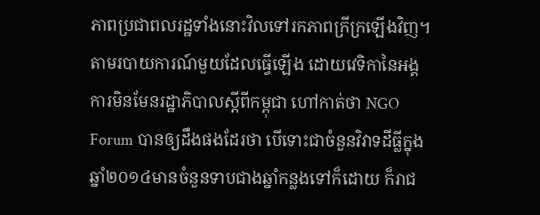ភាពប្រជាពលរដ្ឋទាំងនោះវិលទៅរកភាពក្រីក្រឡើងវិញ។
តាមរបាយការណ៍មួយដែលធ្វើឡើង ដោយវេទិកានៃអង្គការមិនមែនរដ្ឋាភិបាលស្តីពីកម្ពុជា ហៅកាត់ថា NGO Forum បានឲ្យដឹងផងដែរថា បើទោះជាចំនួនវិវាទដីធ្លីក្នុងឆ្នាំ២០១៤មានចំនួនទាបជាងឆ្នាំកន្លងទៅក៏ដោយ ក៏រាជ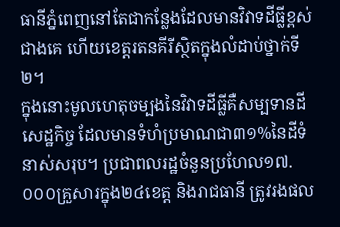ធានីភ្នំពេញនៅតែជាកន្លែងដែលមានវិវាទដីធ្លីខ្ពស់ជាងគេ ហើយខេត្តរតនគីរីស្ថិតក្នុងលំដាប់ថ្នាក់ទី២។
ក្នុងនោះមូលហេតុចម្បងនៃវិវាទដីធ្លីគឺសម្បទានដីសេដ្ឋកិច្ច ដែលមានទំហំប្រមាណជា៣១%នៃដីទំនាស់សរុប។ ប្រជាពលរដ្ឋចំនួនប្រហែល១៧.០០០គ្រួសារក្នុង២៤ខេត្ត និងរាជធានី ត្រូវរងផល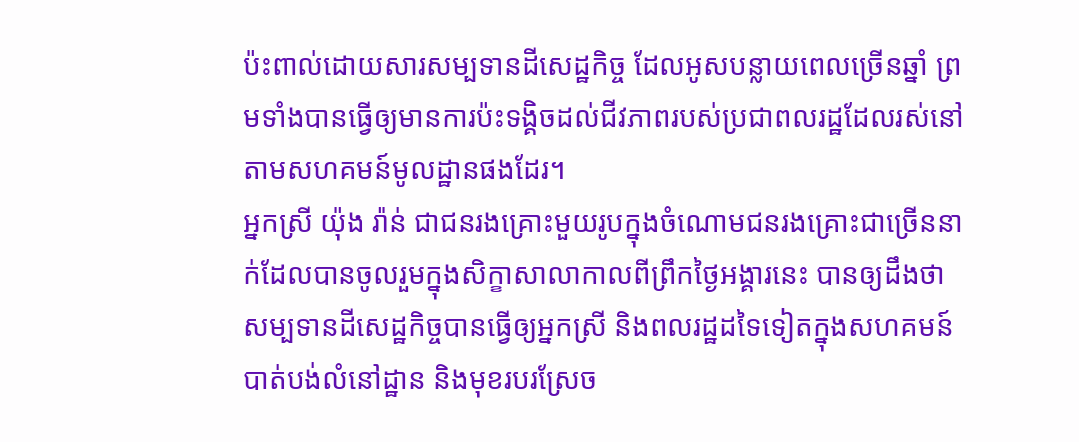ប៉ះពាល់ដោយសារសម្បទានដីសេដ្ឋកិច្ច ដែលអូសបន្លាយពេលច្រើនឆ្នាំ ព្រមទាំងបានធ្វើឲ្យមានការប៉ះទង្គិចដល់ជីវភាពរបស់ប្រជាពលរដ្ឋដែលរស់នៅតាមសហគមន៍មូលដ្ឋានផងដែរ។
អ្នកស្រី យ៉ុង រ៉ាន់ ជាជនរងគ្រោះមួយរូបក្នុងចំណោមជនរងគ្រោះជាច្រើននាក់ដែលបានចូលរួមក្នុងសិក្ខាសាលាកាលពីព្រឹកថ្ងៃអង្គារនេះ បានឲ្យដឹងថា សម្បទានដីសេដ្ឋកិច្ចបានធ្វើឲ្យអ្នកស្រី និងពលរដ្ឋដទៃទៀតក្នុងសហគមន៍បាត់បង់លំនៅដ្ឋាន និងមុខរបរស្រែច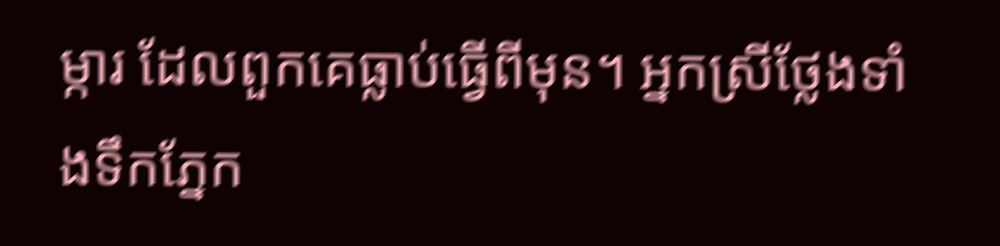ម្ការ ដែលពួកគេធ្លាប់ធ្វើពីមុន។ អ្នកស្រីថ្លែងទាំងទឹកភ្នែក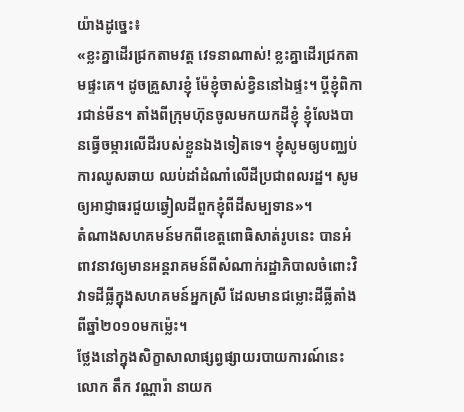យ៉ាងដូច្នេះ៖
«ខ្លះគ្នាដើរជ្រកតាមវត្ត វេទនាណាស់! ខ្លះគ្នាដើរជ្រកតាមផ្ទះគេ។ ដូចគ្រួសារខ្ញុំ ម៉ែខ្ញុំចាស់ខ្វិននៅឯផ្ទះ។ ប្តីខ្ញុំពិការជាន់មីន។ តាំងពីក្រុមហ៊ុនចូលមកយកដីខ្ញុំ ខ្ញុំលែងបានធ្វើចម្ការលើដីរបស់ខ្លួនឯងទៀតទេ។ ខ្ញុំសូមឲ្យបញ្ឈប់ការឈូសឆាយ ឈប់ដាំដំណាំលើដីប្រជាពលរដ្ឋ។ សូមឲ្យអាជ្ញាធរជួយឆ្វៀលដីពួកខ្ញុំពីដីសម្បទាន»។
តំណាងសហគមន៍មកពីខេត្តពោធិសាត់រូបនេះ បានអំពាវនាវឲ្យមានអន្តរាគមន៍ពីសំណាក់រដ្ឋាភិបាលចំពោះវិវាទដីធ្លីក្នុងសហគមន៍អ្នកស្រី ដែលមានជម្លោះដីធ្លីតាំងពីឆ្នាំ២០១០មកម្ល៉េះ។
ថ្លែងនៅក្នុងសិក្ខាសាលាផ្សព្វផ្សាយរបាយការណ៍នេះ លោក តឹក វណ្ណារ៉ា នាយក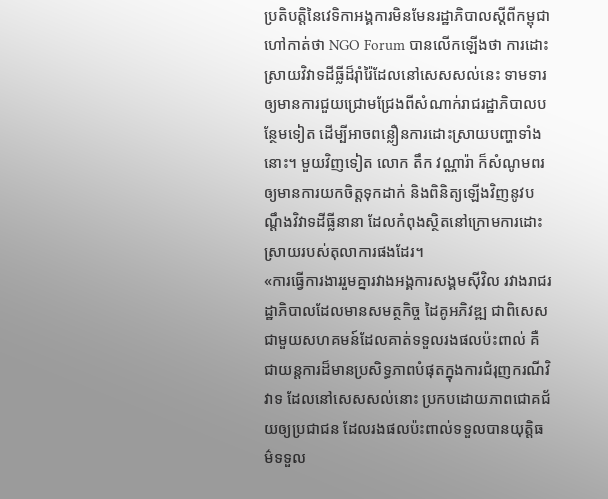ប្រតិបត្តិនៃវេទិកាអង្គការមិនមែនរដ្ឋាភិបាលស្តីពីកម្ពុជា ហៅកាត់ថា NGO Forum បានលើកឡើងថា ការដោះស្រាយវិវាទដីធ្លីដ៏រ៉ាំរ៉ៃដែលនៅសេសសល់នេះ ទាមទារឲ្យមានការជួយជ្រោមជ្រែងពីសំណាក់រាជរដ្ឋាភិបាលបន្ថែមទៀត ដើម្បីអាចពន្លឿនការដោះស្រាយបញ្ហាទាំងនោះ។ មួយវិញទៀត លោក តឹក វណ្ណារ៉ា ក៏សំណូមពរឲ្យមានការយកចិត្តទុកដាក់ និងពិនិត្យឡើងវិញនូវបណ្តឹងវិវាទដីធ្លីនានា ដែលកំពុងស្ថិតនៅក្រោមការដោះស្រាយរបស់តុលាការផងដែរ។
«ការធ្វើការងាររួមគ្នារវាងអង្គការសង្គមស៊ីវិល រវាងរាជរដ្ឋាភិបាលដែលមានសមត្ថកិច្ច ដៃគូអភិវឌ្ឍ ជាពិសេសជាមួយសហគមន៍ដែលគាត់ទទួលរងផលប៉ះពាល់ គឺជាយន្តការដ៏មានប្រសិទ្ធភាពបំផុតក្នុងការជំរុញករណីវិវាទ ដែលនៅសេសសល់នោះ ប្រកបដោយភាពជោគជ័យឲ្យប្រជាជន ដែលរងផលប៉ះពាល់ទទួលបានយុត្តិធម៌ទទួល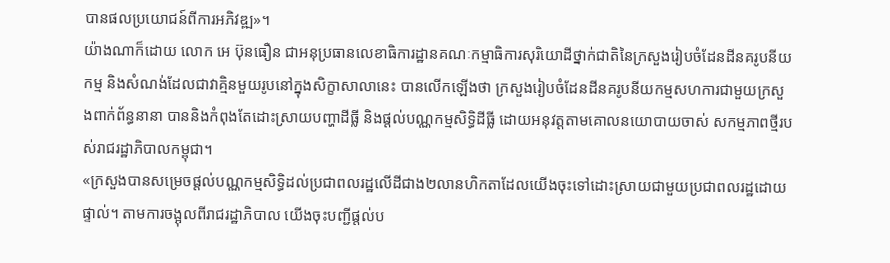បានផលប្រយោជន៍ពីការអភិវឌ្ឍ»។
យ៉ាងណាក៏ដោយ លោក អេ ប៊ុនធឿន ជាអនុប្រធានលេខាធិការដ្ឋានគណៈកម្មាធិការសុរិយោដីថ្នាក់ជាតិនៃក្រសួងរៀបចំដែនដីនគរូបនីយកម្ម និងសំណង់ដែលជាវាគ្មិនមួយរូបនៅក្នុងសិក្ខាសាលានេះ បានលើកឡើងថា ក្រសួងរៀបចំដែនដីនគរូបនីយកម្មសហការជាមួយក្រសួងពាក់ព័ន្ធនានា បាននិងកំពុងតែដោះស្រាយបញ្ហាដីធ្លី និងផ្តល់បណ្ណកម្មសិទ្ធិដីធ្លី ដោយអនុវត្តតាមគោលនយោបាយចាស់ សកម្មភាពថ្មីរបស់រាជរដ្ឋាភិបាលកម្ពុជា។
«ក្រសួងបានសម្រេចផ្តល់បណ្ណកម្មសិទ្ធិដល់ប្រជាពលរដ្ឋលើដីជាង២លានហិកតាដែលយើងចុះទៅដោះស្រាយជាមួយប្រជាពលរដ្ឋដោយផ្ទាល់។ តាមការចង្អុលពីរាជរដ្ឋាភិបាល យើងចុះបញ្ជីផ្តល់ប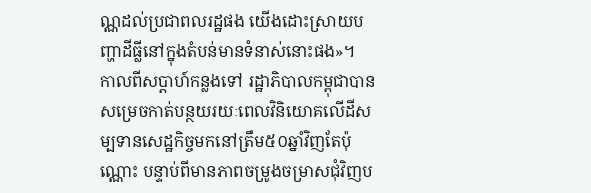ណ្ណដល់ប្រជាពលរដ្ឋផង យើងដោះស្រាយបញ្ហាដីធ្លីនៅក្នុងតំបន់មានទំនាស់នោះផង»។
កាលពីសប្តាហ៍កន្លងទៅ រដ្ឋាភិបាលកម្ពុជាបានសម្រេចកាត់បន្ថយរយៈពេលវិនិយោគលើដីសម្បទានសេដ្ឋកិច្ចមកនៅត្រឹម៥០ឆ្នាំវិញតែប៉ុណ្ណោះ បន្ទាប់ពីមានភាពចម្រូងចម្រាសជុំវិញប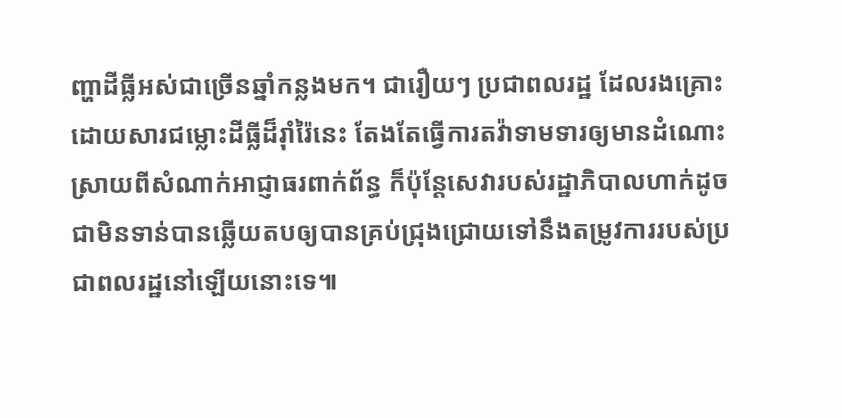ញ្ហាដីធ្លីអស់ជាច្រើនឆ្នាំកន្លងមក។ ជារឿយៗ ប្រជាពលរដ្ឋ ដែលរងគ្រោះដោយសារជម្លោះដីធ្លីដ៏រ៉ាំរ៉ៃនេះ តែងតែធ្វើការតវ៉ាទាមទារឲ្យមានដំណោះស្រាយពីសំណាក់អាជ្ញាធរពាក់ព័ន្ធ ក៏ប៉ុន្តែសេវារបស់រដ្ឋាភិបាលហាក់ដូចជាមិនទាន់បានឆ្លើយតបឲ្យបានគ្រប់ជ្រុងជ្រោយទៅនឹងតម្រូវការរបស់ប្រជាពលរដ្ឋនៅឡើយនោះទេ៕